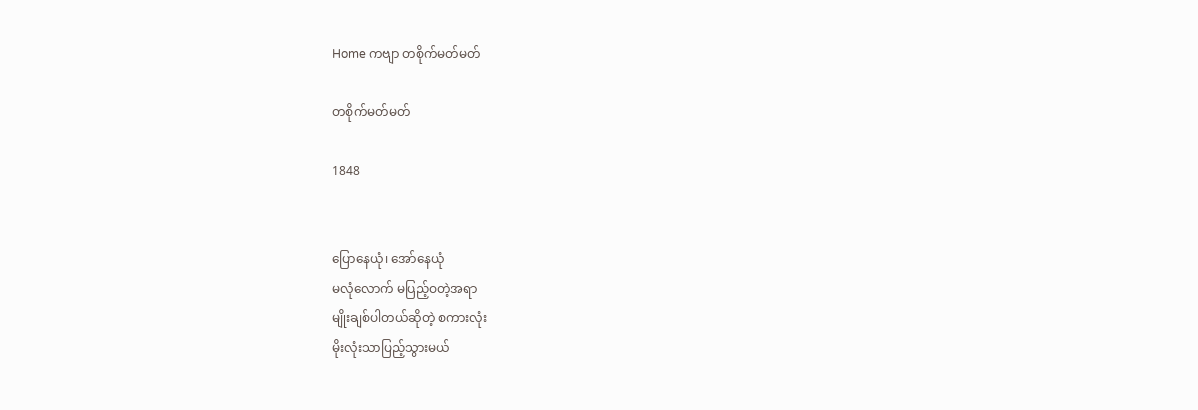Home ကဗျာ တစိုက်မတ်မတ်

တစိုက်မတ်မတ်

1848


ပြော‌နေယုံ၊ ‌အော်‌နေယုံ
မလုံ‌လောက် မပြည့်ဝတဲ့အရာ
မျိုးချစ်ပါတယ်ဆိုတဲ့ စကားလုံး
မိုးလုံးသာပြည့်သွားမယ်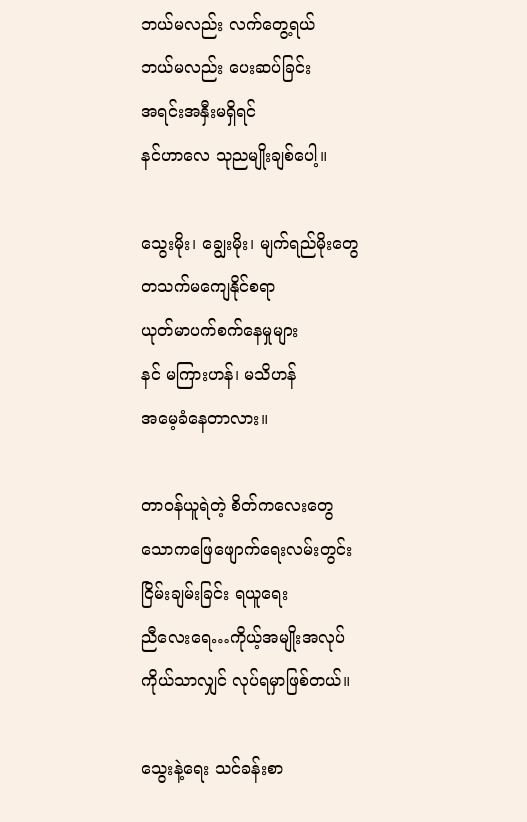ဘယ်မလည်း လက်‌တွေ့ရယ်
ဘယ်မလည်း ‌ပေးဆပ်ခြင်း
အရင်းအနှီးမရှိရင်
နင်ဟာ‌လေ သုညမျိုးချစ်‌ပေါ့။

သွေးမိုး၊ ‌ချွေးမိုး၊ မျက်ရည်မိုး‌တွေ
တသက်မ‌ကျေနိုင်စရာ
ယုတ်မာပက်စက်‌နေမှုများ
နင် မကြားဟန်၊ မသိဟန်
အ‌မေ့ခံ‌နေတာလား။

တာဝန်ယူရဲတဲ့ စိတ်က‌လေး‌တွေ
သောက‌ဖြေ‌ဖျောက်‌ရေးလမ်းတွင်း
ငြိမ်းချမ်းခြင်း ရယူ‌ရေး
ညီ‌လေး‌ရေ…ကိုယ့်အမျိုးအလုပ်
ကိုယ်သာလျှင် လုပ်ရမှာဖြစ်တယ်။

သွေးနဲ့‌ရေး သင်ခန်းစာ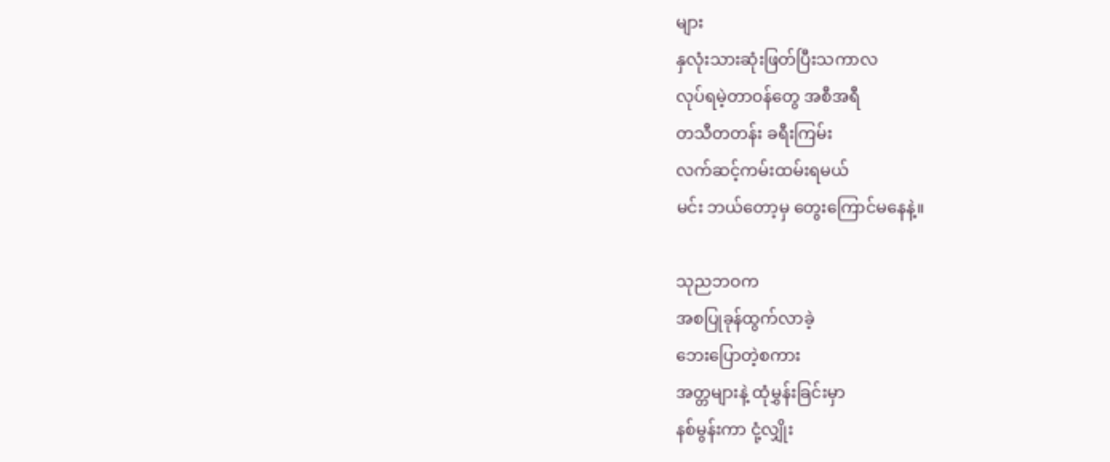များ
နှလုံးသားဆုံးဖြတ်ပြီးသကာလ
လုပ်ရမဲ့တာဝန်‌တွေ အစီအရီ
တသီတတန်း ခရီးကြမ်း
လက်ဆင့်ကမ်းထမ်းရမယ်
မင်း ဘယ်‌တော့မှ ‌တွေး‌ကြောင်မ‌နေနဲ့။

သုညဘဝက
အစပြုခုန်ထွက်လာခဲ့
ဘေး‌ပြောတဲ့စကား
အတ္တများနဲ့ ထုံမွှန်းခြင်းမှာ
နစ်မွန်းကာ ငုံ့လျှိုး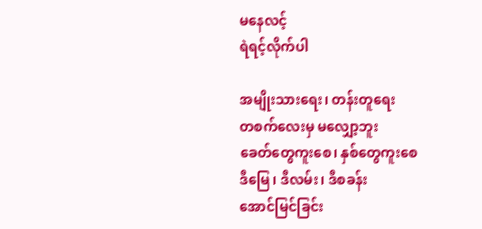မ‌နေလင့်
ရဲရင့်လိုက်ပါ

အမျိုးသား‌ရေး၊ တန်းတူ‌ရေး
တစက်‌လေးမှ မ‌လျှော့ဘူး
ခေတ်‌တွေကူး‌စေ၊ နှစ်‌တွေကူး‌စေ
ဒီ‌မြေ၊ ဒီလမ်း၊ ဒီစခန်း
အောင်မြင်ခြင်း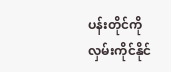ပန်းတိုင်ကို
လှမ်းကိုင်နိုင်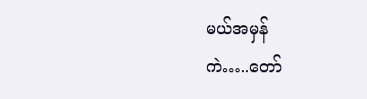မယ်အမှန်
ကဲ…..တော်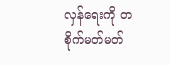လှန်‌ရေးကို တစိုက်မတ်မတ်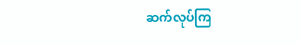ဆက်လုပ်ကြ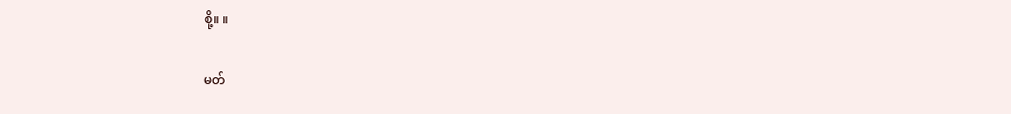စို့။ ။

မတ်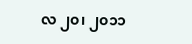လ ၂၀၊ ၂၀၁၁